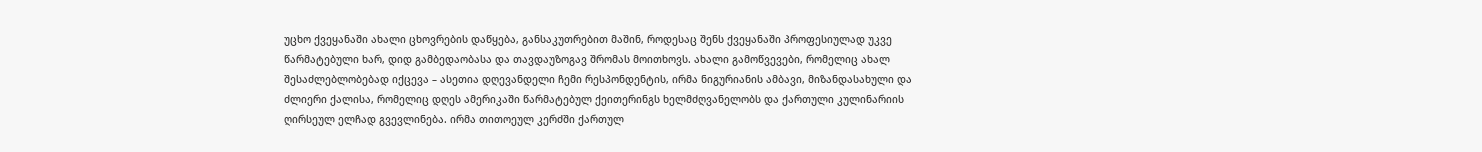უცხო ქვეყანაში ახალი ცხოვრების დაწყება, განსაკუთრებით მაშინ, როდესაც შენს ქვეყანაში პროფესიულად უკვე წარმატებული ხარ, დიდ გამბედაობასა და თავდაუზოგავ შრომას მოითხოვს. ახალი გამოწვევები, რომელიც ახალ შესაძლებლობებად იქცევა – ასეთია დღევანდელი ჩემი რესპონდენტის, ირმა ნიგურიანის ამბავი, მიზანდასახული და ძლიერი ქალისა, რომელიც დღეს ამერიკაში წარმატებულ ქეითერინგს ხელმძღვანელობს და ქართული კულინარიის ღირსეულ ელჩად გვევლინება. ირმა თითოეულ კერძში ქართულ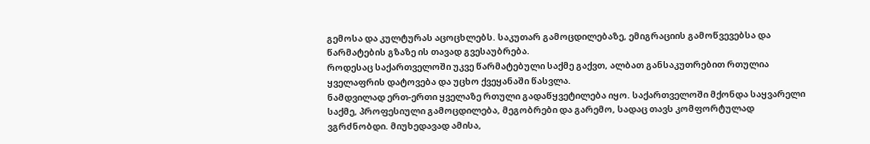გემოსა და კულტურას აცოცხლებს. საკუთარ გამოცდილებაზე, ემიგრაციის გამოწვევებსა და წარმატების გზაზე ის თავად გვესაუბრება.
როდესაც საქართველოში უკვე წარმატებული საქმე გაქვთ, ალბათ განსაკუთრებით რთულია ყველაფრის დატოვება და უცხო ქვეყანაში წასვლა.
ნამდვილად ერთ-ერთი ყველაზე რთული გადაწყვეტილება იყო. საქართველოში მქონდა საყვარელი საქმე, პროფესიული გამოცდილება, მეგობრები და გარემო, სადაც თავს კომფორტულად ვგრძნობდი. მიუხედავად ამისა,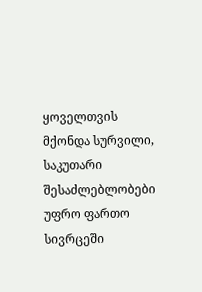ყოველთვის მქონდა სურვილი, საკუთარი შესაძლებლობები უფრო ფართო სივრცეში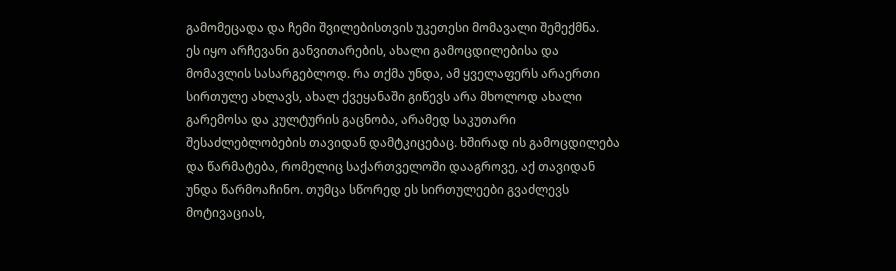გამომეცადა და ჩემი შვილებისთვის უკეთესი მომავალი შემექმნა.
ეს იყო არჩევანი განვითარების, ახალი გამოცდილებისა და მომავლის სასარგებლოდ. რა თქმა უნდა, ამ ყველაფერს არაერთი სირთულე ახლავს, ახალ ქვეყანაში გიწევს არა მხოლოდ ახალი გარემოსა და კულტურის გაცნობა, არამედ საკუთარი შესაძლებლობების თავიდან დამტკიცებაც. ხშირად ის გამოცდილება და წარმატება, რომელიც საქართველოში დააგროვე, აქ თავიდან უნდა წარმოაჩინო. თუმცა სწორედ ეს სირთულეები გვაძლევს მოტივაციას,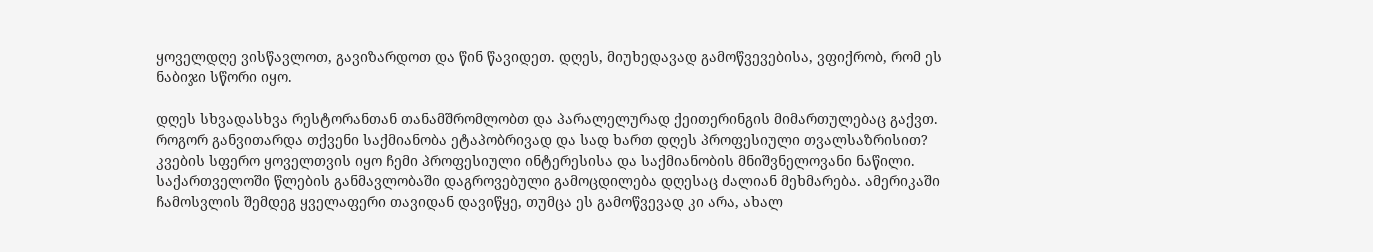ყოველდღე ვისწავლოთ, გავიზარდოთ და წინ წავიდეთ. დღეს, მიუხედავად გამოწვევებისა, ვფიქრობ, რომ ეს ნაბიჯი სწორი იყო.

დღეს სხვადასხვა რესტორანთან თანამშრომლობთ და პარალელურად ქეითერინგის მიმართულებაც გაქვთ. როგორ განვითარდა თქვენი საქმიანობა ეტაპობრივად და სად ხართ დღეს პროფესიული თვალსაზრისით?
კვების სფერო ყოველთვის იყო ჩემი პროფესიული ინტერესისა და საქმიანობის მნიშვნელოვანი ნაწილი. საქართველოში წლების განმავლობაში დაგროვებული გამოცდილება დღესაც ძალიან მეხმარება. ამერიკაში ჩამოსვლის შემდეგ ყველაფერი თავიდან დავიწყე, თუმცა ეს გამოწვევად კი არა, ახალ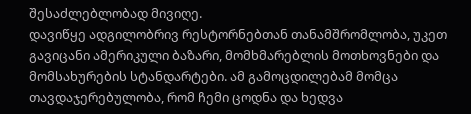შესაძლებლობად მივიღე.
დავიწყე ადგილობრივ რესტორნებთან თანამშრომლობა, უკეთ გავიცანი ამერიკული ბაზარი, მომხმარებლის მოთხოვნები და მომსახურების სტანდარტები. ამ გამოცდილებამ მომცა თავდაჯერებულობა, რომ ჩემი ცოდნა და ხედვა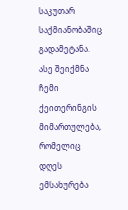საკუთარ საქმიანობაშიც გადამეტანა. ასე შეიქმნა ჩემი ქეითერინგის მიმართულება, რომელიც დღეს ემსახურება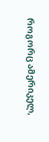როგორც ამერიკელ,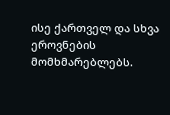ისე ქართველ და სხვა ეროვნების მომხმარებლებს.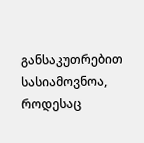განსაკუთრებით სასიამოვნოა, როდესაც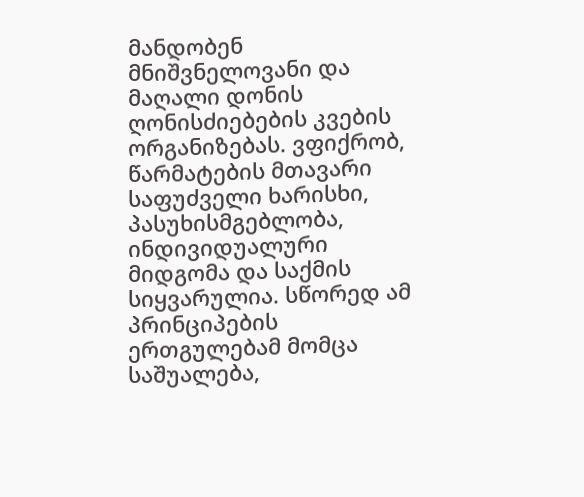მანდობენ მნიშვნელოვანი და მაღალი დონის ღონისძიებების კვების ორგანიზებას. ვფიქრობ, წარმატების მთავარი საფუძველი ხარისხი, პასუხისმგებლობა, ინდივიდუალური მიდგომა და საქმის სიყვარულია. სწორედ ამ პრინციპების ერთგულებამ მომცა საშუალება,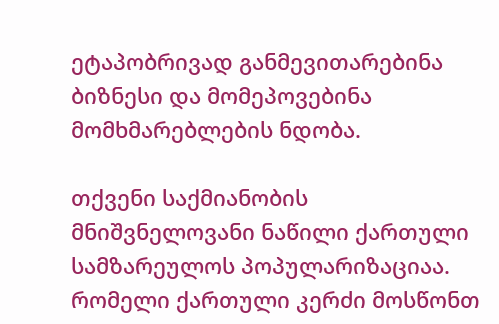ეტაპობრივად განმევითარებინა ბიზნესი და მომეპოვებინა მომხმარებლების ნდობა.

თქვენი საქმიანობის მნიშვნელოვანი ნაწილი ქართული სამზარეულოს პოპულარიზაციაა. რომელი ქართული კერძი მოსწონთ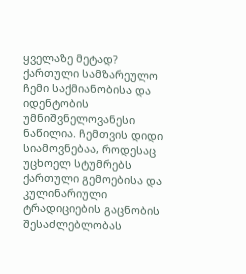ყველაზე მეტად?
ქართული სამზარეულო ჩემი საქმიანობისა და იდენტობის უმნიშვნელოვანესი ნაწილია. ჩემთვის დიდი სიამოვნებაა, როდესაც უცხოელ სტუმრებს ქართული გემოებისა და კულინარიული ტრადიციების გაცნობის შესაძლებლობას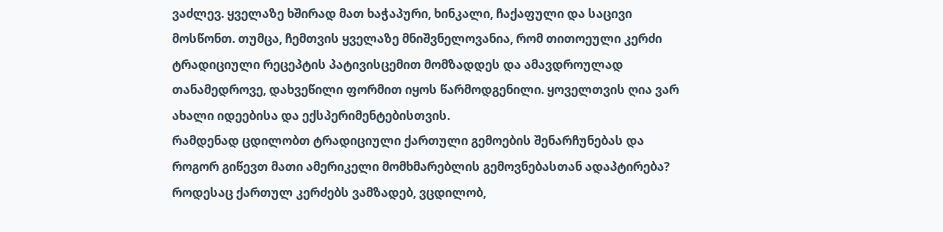ვაძლევ. ყველაზე ხშირად მათ ხაჭაპური, ხინკალი, ჩაქაფული და საცივი მოსწონთ. თუმცა, ჩემთვის ყველაზე მნიშვნელოვანია, რომ თითოეული კერძი ტრადიციული რეცეპტის პატივისცემით მომზადდეს და ამავდროულად თანამედროვე, დახვეწილი ფორმით იყოს წარმოდგენილი. ყოველთვის ღია ვარ ახალი იდეებისა და ექსპერიმენტებისთვის.
რამდენად ცდილობთ ტრადიციული ქართული გემოების შენარჩუნებას და როგორ გიწევთ მათი ამერიკელი მომხმარებლის გემოვნებასთან ადაპტირება?
როდესაც ქართულ კერძებს ვამზადებ, ვცდილობ,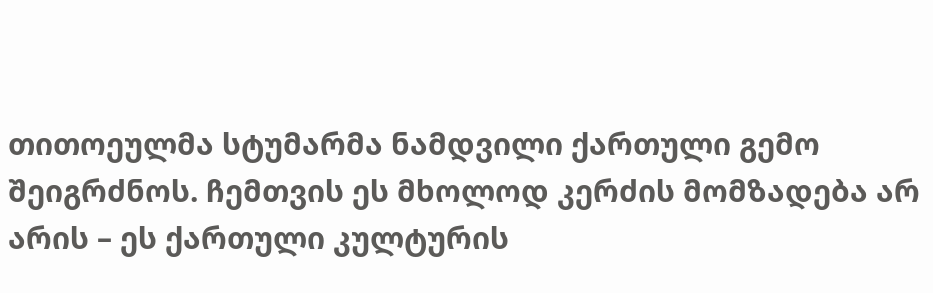თითოეულმა სტუმარმა ნამდვილი ქართული გემო შეიგრძნოს. ჩემთვის ეს მხოლოდ კერძის მომზადება არ არის – ეს ქართული კულტურის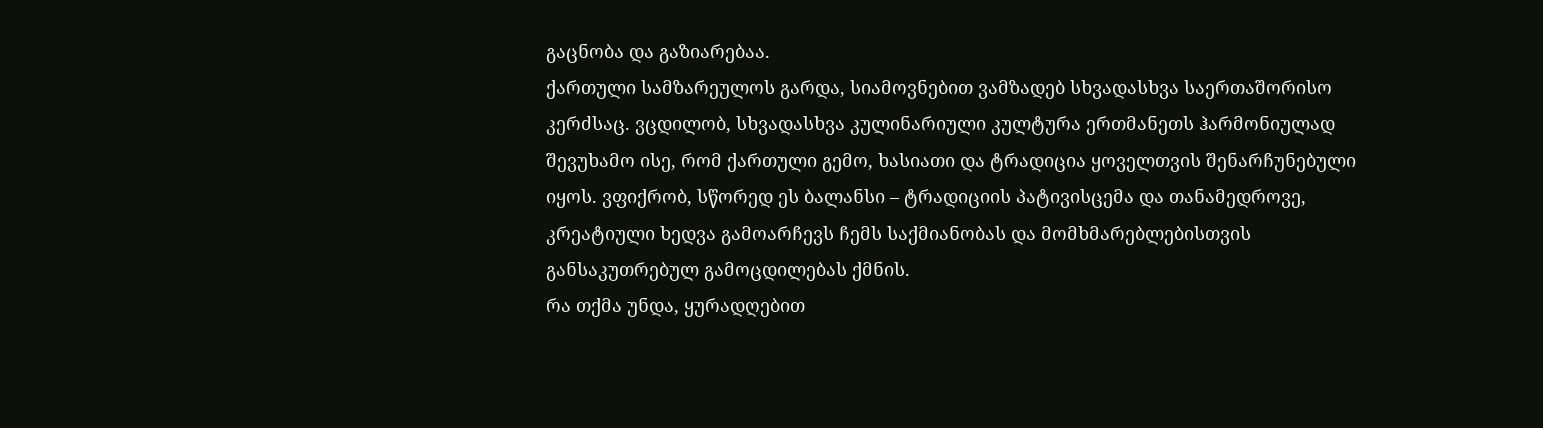გაცნობა და გაზიარებაა.
ქართული სამზარეულოს გარდა, სიამოვნებით ვამზადებ სხვადასხვა საერთაშორისო კერძსაც. ვცდილობ, სხვადასხვა კულინარიული კულტურა ერთმანეთს ჰარმონიულად შევუხამო ისე, რომ ქართული გემო, ხასიათი და ტრადიცია ყოველთვის შენარჩუნებული იყოს. ვფიქრობ, სწორედ ეს ბალანსი – ტრადიციის პატივისცემა და თანამედროვე, კრეატიული ხედვა გამოარჩევს ჩემს საქმიანობას და მომხმარებლებისთვის განსაკუთრებულ გამოცდილებას ქმნის.
რა თქმა უნდა, ყურადღებით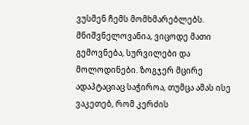ვუსმენ ჩემს მომხმარებლებს. მნიშვნელოვანია, ვიცოდე მათი გემოვნება, სურვილები და მოლოდინები. ზოგჯერ მცირე ადაპტაციაც საჭიროა, თუმცა ამას ისე ვაკეთებ, რომ კერძის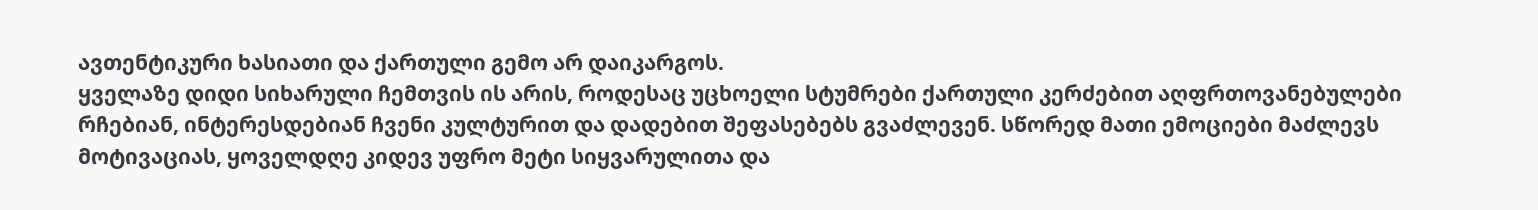ავთენტიკური ხასიათი და ქართული გემო არ დაიკარგოს.
ყველაზე დიდი სიხარული ჩემთვის ის არის, როდესაც უცხოელი სტუმრები ქართული კერძებით აღფრთოვანებულები რჩებიან, ინტერესდებიან ჩვენი კულტურით და დადებით შეფასებებს გვაძლევენ. სწორედ მათი ემოციები მაძლევს მოტივაციას, ყოველდღე კიდევ უფრო მეტი სიყვარულითა და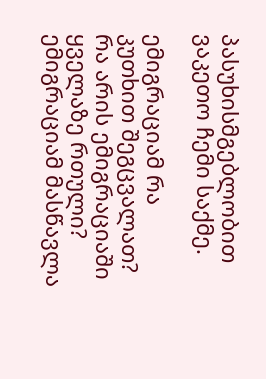პასუხისმგებლობით ვაკეთო ჩემი საქმე.

ემიგრაციამ რა კუთხით შეგცვალათ? რა არის ემიგრაციაში ყველაზე რთული?
ემიგრაციამ მასწავლა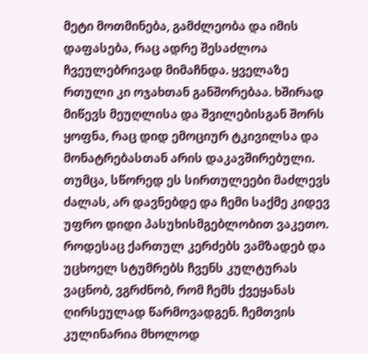მეტი მოთმინება, გამძლეობა და იმის დაფასება, რაც ადრე შესაძლოა ჩვეულებრივად მიმაჩნდა. ყველაზე რთული კი ოჯახთან განშორებაა. ხშირად მიწევს მეუღლისა და შვილებისგან შორს ყოფნა, რაც დიდ ემოციურ ტკივილსა და მონატრებასთან არის დაკავშირებული. თუმცა, სწორედ ეს სირთულეები მაძლევს ძალას, არ დავნებდე და ჩემი საქმე კიდევ უფრო დიდი პასუხისმგებლობით ვაკეთო.
როდესაც ქართულ კერძებს ვამზადებ და უცხოელ სტუმრებს ჩვენს კულტურას ვაცნობ, ვგრძნობ, რომ ჩემს ქვეყანას ღირსეულად წარმოვადგენ. ჩემთვის კულინარია მხოლოდ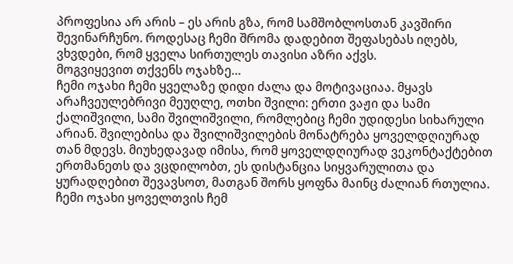პროფესია არ არის – ეს არის გზა, რომ სამშობლოსთან კავშირი შევინარჩუნო. როდესაც ჩემი შრომა დადებით შეფასებას იღებს, ვხვდები, რომ ყველა სირთულეს თავისი აზრი აქვს.
მოგვიყევით თქვენს ოჯახზე…
ჩემი ოჯახი ჩემი ყველაზე დიდი ძალა და მოტივაციაა. მყავს არაჩვეულებრივი მეუღლე, ოთხი შვილი: ერთი ვაჟი და სამი ქალიშვილი, სამი შვილიშვილი, რომლებიც ჩემი უდიდესი სიხარული არიან. შვილებისა და შვილიშვილების მონატრება ყოველდღიურად თან მდევს. მიუხედავად იმისა, რომ ყოველდღიურად ვეკონტაქტებით ერთმანეთს და ვცდილობთ, ეს დისტანცია სიყვარულითა და ყურადღებით შევავსოთ, მათგან შორს ყოფნა მაინც ძალიან რთულია.
ჩემი ოჯახი ყოველთვის ჩემ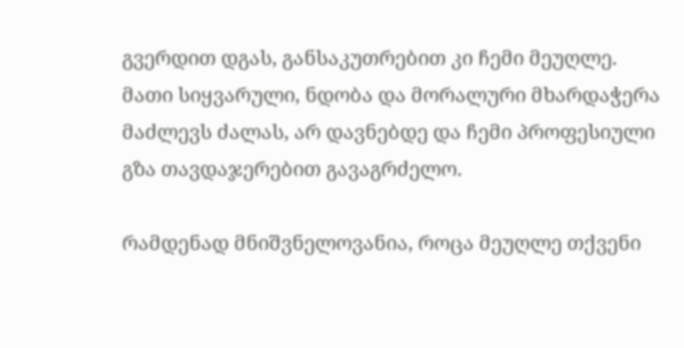გვერდით დგას, განსაკუთრებით კი ჩემი მეუღლე. მათი სიყვარული, ნდობა და მორალური მხარდაჭერა მაძლევს ძალას, არ დავნებდე და ჩემი პროფესიული გზა თავდაჯერებით გავაგრძელო.

რამდენად მნიშვნელოვანია, როცა მეუღლე თქვენი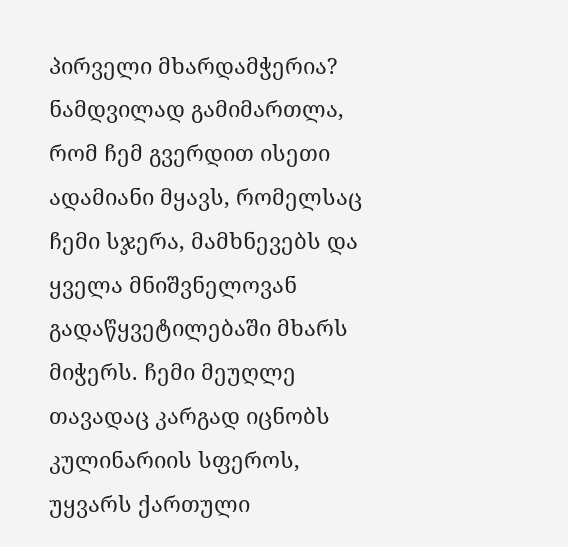პირველი მხარდამჭერია?
ნამდვილად გამიმართლა, რომ ჩემ გვერდით ისეთი ადამიანი მყავს, რომელსაც ჩემი სჯერა, მამხნევებს და ყველა მნიშვნელოვან გადაწყვეტილებაში მხარს მიჭერს. ჩემი მეუღლე თავადაც კარგად იცნობს კულინარიის სფეროს, უყვარს ქართული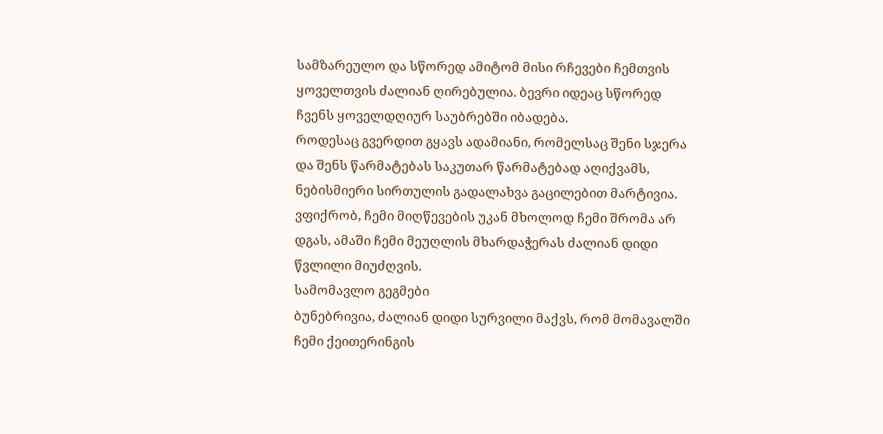სამზარეულო და სწორედ ამიტომ მისი რჩევები ჩემთვის ყოველთვის ძალიან ღირებულია. ბევრი იდეაც სწორედ ჩვენს ყოველდღიურ საუბრებში იბადება.
როდესაც გვერდით გყავს ადამიანი, რომელსაც შენი სჯერა და შენს წარმატებას საკუთარ წარმატებად აღიქვამს, ნებისმიერი სირთულის გადალახვა გაცილებით მარტივია. ვფიქრობ, ჩემი მიღწევების უკან მხოლოდ ჩემი შრომა არ დგას, ამაში ჩემი მეუღლის მხარდაჭერას ძალიან დიდი წვლილი მიუძღვის.
სამომავლო გეგმები
ბუნებრივია, ძალიან დიდი სურვილი მაქვს, რომ მომავალში ჩემი ქეითერინგის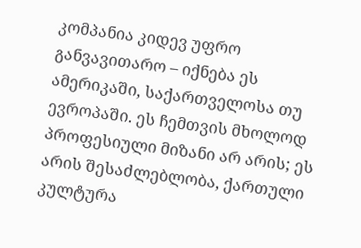კომპანია კიდევ უფრო განვავითარო – იქნება ეს ამერიკაში, საქართველოსა თუ ევროპაში. ეს ჩემთვის მხოლოდ პროფესიული მიზანი არ არის; ეს არის შესაძლებლობა, ქართული კულტურა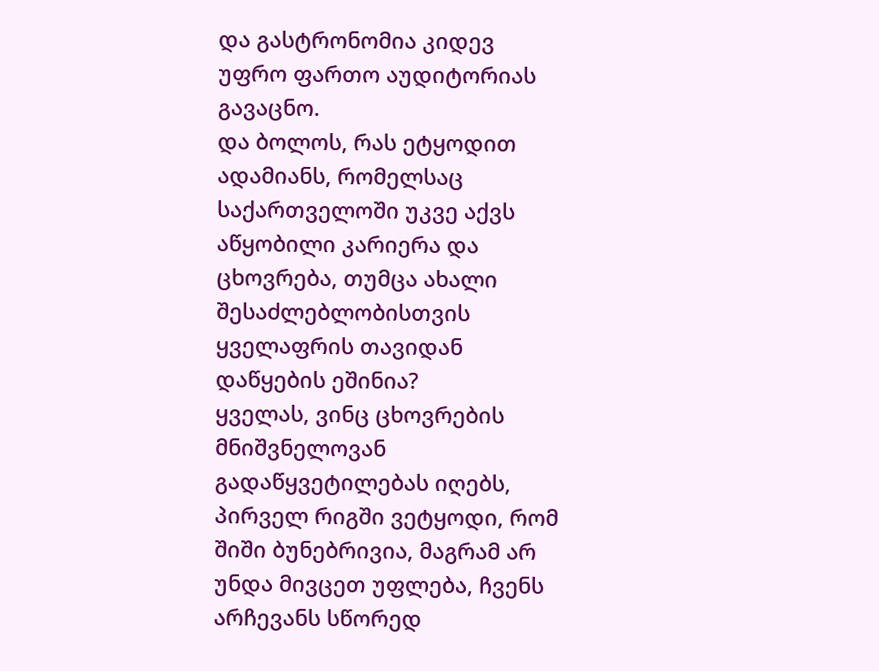და გასტრონომია კიდევ უფრო ფართო აუდიტორიას გავაცნო.
და ბოლოს, რას ეტყოდით ადამიანს, რომელსაც საქართველოში უკვე აქვს აწყობილი კარიერა და ცხოვრება, თუმცა ახალი შესაძლებლობისთვის ყველაფრის თავიდან დაწყების ეშინია?
ყველას, ვინც ცხოვრების მნიშვნელოვან გადაწყვეტილებას იღებს, პირველ რიგში ვეტყოდი, რომ შიში ბუნებრივია, მაგრამ არ უნდა მივცეთ უფლება, ჩვენს არჩევანს სწორედ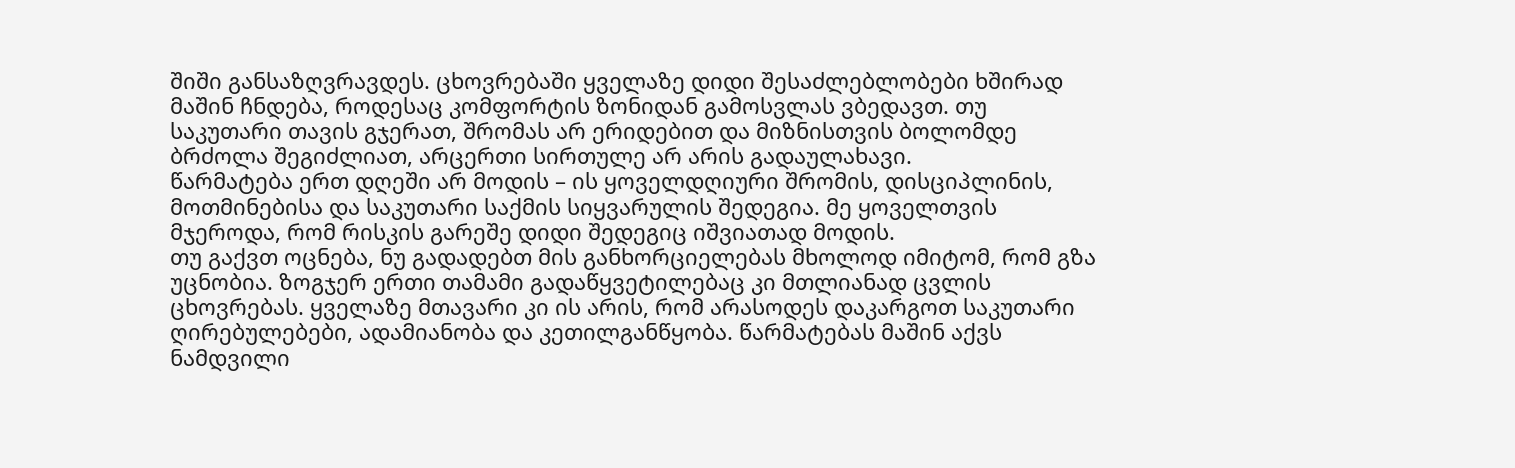შიში განსაზღვრავდეს. ცხოვრებაში ყველაზე დიდი შესაძლებლობები ხშირად მაშინ ჩნდება, როდესაც კომფორტის ზონიდან გამოსვლას ვბედავთ. თუ საკუთარი თავის გჯერათ, შრომას არ ერიდებით და მიზნისთვის ბოლომდე ბრძოლა შეგიძლიათ, არცერთი სირთულე არ არის გადაულახავი.
წარმატება ერთ დღეში არ მოდის – ის ყოველდღიური შრომის, დისციპლინის, მოთმინებისა და საკუთარი საქმის სიყვარულის შედეგია. მე ყოველთვის მჯეროდა, რომ რისკის გარეშე დიდი შედეგიც იშვიათად მოდის.
თუ გაქვთ ოცნება, ნუ გადადებთ მის განხორციელებას მხოლოდ იმიტომ, რომ გზა უცნობია. ზოგჯერ ერთი თამამი გადაწყვეტილებაც კი მთლიანად ცვლის ცხოვრებას. ყველაზე მთავარი კი ის არის, რომ არასოდეს დაკარგოთ საკუთარი ღირებულებები, ადამიანობა და კეთილგანწყობა. წარმატებას მაშინ აქვს ნამდვილი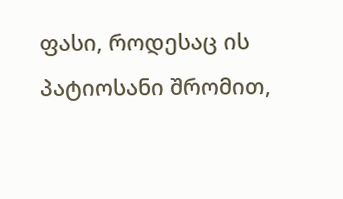ფასი, როდესაც ის პატიოსანი შრომით,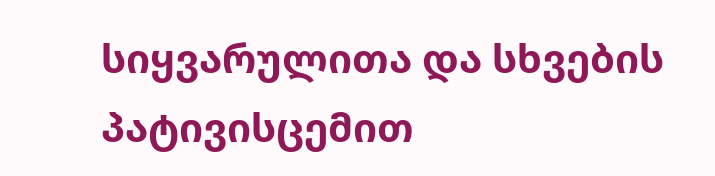სიყვარულითა და სხვების პატივისცემით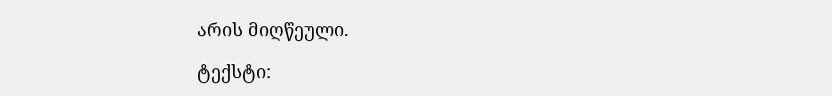არის მიღწეული.

ტექსტი: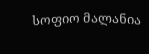სოფიო მალანია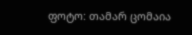ფოტო: თამარ ცომაია